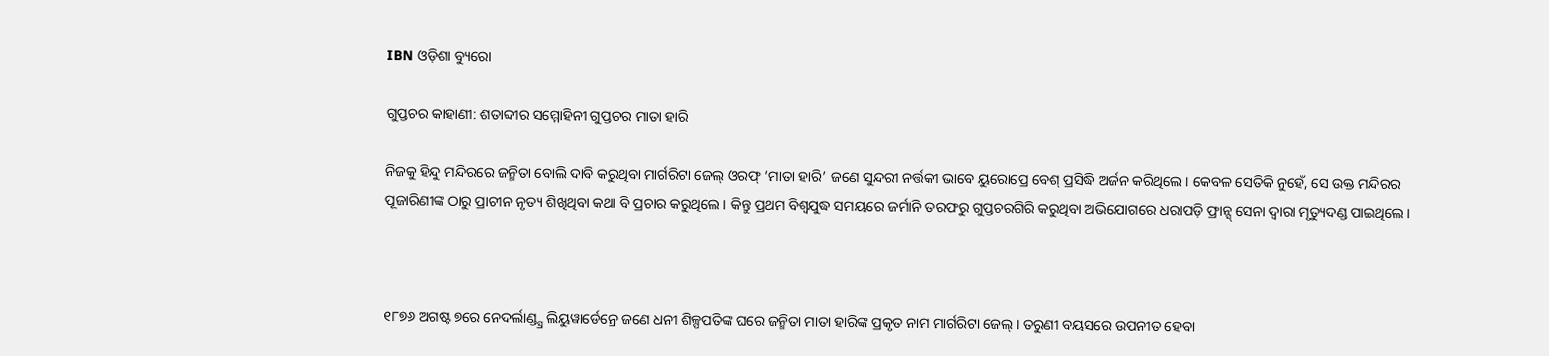IBN ଓଡ଼ିଶା ବ୍ୟୁରୋ

ଗୁପ୍ତଚର କାହାଣୀ: ଶତାବ୍ଦୀର ସମ୍ମୋହିନୀ ଗୁପ୍ତଚର ମାତା ହାରି

ନିଜକୁ ହିନ୍ଦୁ ମନ୍ଦିରରେ ଜନ୍ମିତା ବୋଲି ଦାବି କରୁଥିବା ମାର୍ଗରିଟା ଜେଲ୍ ଓରଫ୍ ‘ମାତା ହାରି’ ଜଣେ ସୁନ୍ଦରୀ ନର୍ତ୍ତକୀ ଭାବେ ୟୁରୋପ୍ରେ ବେଶ୍ ପ୍ରସିଦ୍ଧି ଅର୍ଜନ କରିଥିଲେ। କେବଳ ସେତିକି ନୁହେଁ, ସେ ଉକ୍ତ ମନ୍ଦିରର ପୂଜାରିଣୀଙ୍କ ଠାରୁ ପ୍ରାଚୀନ ନୃତ୍ୟ ଶିଖିଥିବା କଥା ବି ପ୍ରଚାର କରୁଥିଲେ। କିନ୍ତୁ ପ୍ରଥମ ବିଶ୍ବଯୁଦ୍ଧ ସମୟରେ ଜର୍ମାନି ତରଫରୁ ଗୁପ୍ତଚରଗିରି କରୁଥିବା ଅଭିଯୋଗରେ ଧରାପଡ଼ି ଫ୍ରାନ୍ସ୍ ସେନା ଦ୍ବାରା ମୃତ୍ୟୁଦଣ୍ଡ ପାଇଥିଲେ।



୧୮୭୬ ଅଗଷ୍ଟ ୭ରେ ନେଦର୍ଲାଣ୍ଡ୍ସ୍ର ଲିୟୁୱାର୍ଡେନ୍ରେ ଜଣେ ଧନୀ ଶିଳ୍ପପତିଙ୍କ ଘରେ ଜନ୍ମିତା ମାତା ହାରିଙ୍କ ପ୍ରକୃତ ନାମ ମାର୍ଗରିଟା ଜେଲ୍। ତରୁଣୀ ବୟସରେ ଉପନୀତ ହେବା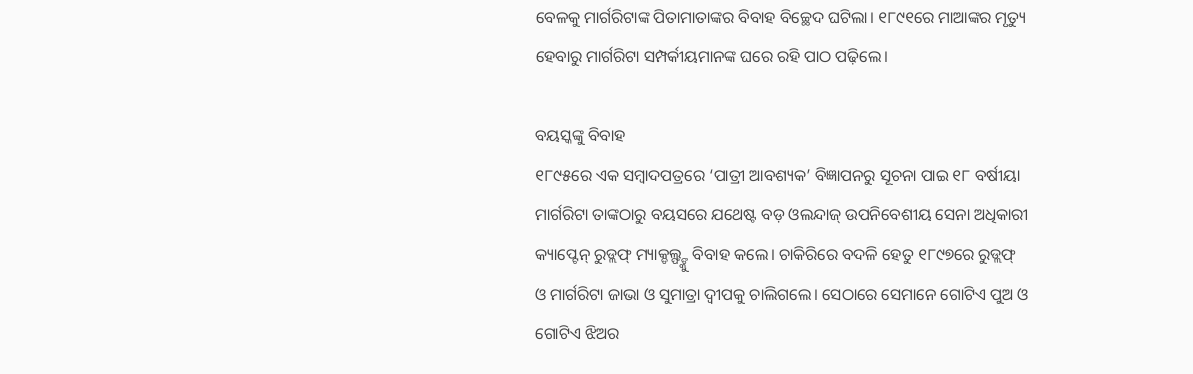ବେଳକୁ ମାର୍ଗରିଟାଙ୍କ ପିତାମାତାଙ୍କର ବିବାହ ବିଚ୍ଛେଦ ଘଟିଲା। ୧୮୯୧ରେ ମାଆଙ୍କର ମୃତ୍ୟୁ ହେବାରୁ ମାର୍ଗରିଟା ସମ୍ପର୍କୀୟମାନଙ୍କ ଘରେ ରହି ପାଠ ପଢ଼ିଲେ।

ବୟସ୍କଙ୍କୁ ବିବାହ
୧୮୯୫ରେ ଏକ ସମ୍ବାଦପତ୍ରରେ ‘ପାତ୍ରୀ ଆବଶ୍ୟକ’ ବିଜ୍ଞାପନରୁ ସୂଚନା ପାଇ ୧୮ ବର୍ଷୀୟା ମାର୍ଗରିଟା ତାଙ୍କଠାରୁ ବୟସରେ ଯଥେଷ୍ଟ ବଡ଼ ଓଲନ୍ଦାଜ୍ ଉପନିବେଶୀୟ ସେନା ଅଧିକାରୀ କ୍ୟାପ୍ଟେନ୍ ରୁଡ୍ଲଫ୍ ମ୍ୟାକ୍ଡଲ୍ଫ୍ଙ୍କୁ ବିବାହ କଲେ। ଚାକିରିରେ ବଦଳି ହେତୁ ୧୮୯୭ରେ ରୁଡ୍ଲଫ୍ ଓ ମାର୍ଗରିଟା ଜାଭା ଓ ସୁମାତ୍ରା ଦ୍ବୀପକୁ ଚାଲିଗଲେ। ସେଠାରେ ସେମାନେ ଗୋଟିଏ ପୁଅ ଓ ଗୋଟିଏ ଝିଅର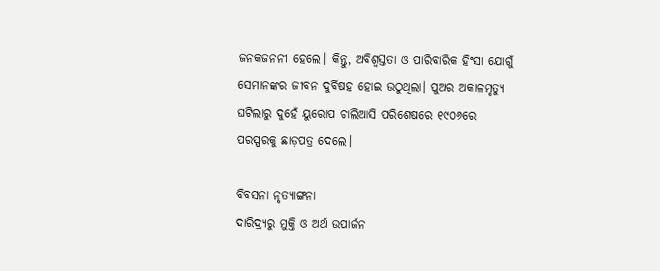ଜନକଜନନୀ ହେଲେ। କିନ୍ତୁ, ଅବିଶ୍ବସ୍ତତା ଓ ପାରିବାରିକ ହିଂସା ଯୋଗୁଁ ସେମାନଙ୍କର ଜୀବନ ଦୁର୍ବିଷହ ହୋଇ ଉଠୁଥିଲା। ପୁଅର ଅକାଳମୃତ୍ୟୁ ଘଟିଲାରୁ ଦୁହେଁ ୟୁରୋପ ଚାଲିଆସି ପରିଶେଷରେ ୧୯୦୬ରେ ପରସ୍ପରକୁ ଛାଡ଼ପତ୍ର ଦେଲେ।

ବିବସନା ନୃତ୍ୟାଙ୍ଗନା
ଦାରିଦ୍ର୍ୟରୁ ମୁକ୍ତି ଓ ଅର୍ଥ ଉପାର୍ଜନ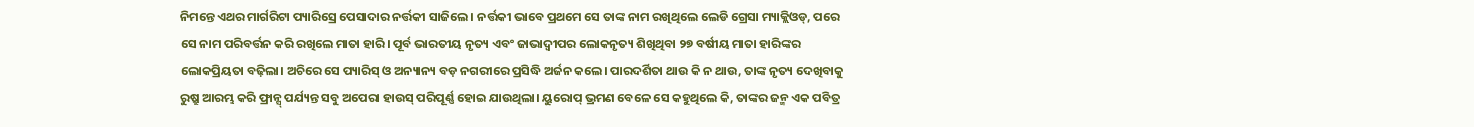ନିମନ୍ତେ ଏଥର ମାର୍ଗରିଟା ପ୍ୟାରିସ୍ରେ ପେସାଦାର ନର୍ତ୍ତକୀ ସାଜିଲେ। ନର୍ତ୍ତକୀ ଭାବେ ପ୍ରଥମେ ସେ ତାଙ୍କ ନାମ ରଖିଥିଲେ ଲେଡି ଗ୍ରେସା ମ୍ୟାକ୍ଲିଓଡ୍, ପରେ ସେ ନାମ ପରିବର୍ତ୍ତନ କରି ରଖିଲେ ମାତା ହାରି। ପୂର୍ବ ଭାରତୀୟ ନୃତ୍ୟ ଏବଂ ଜାଭାଦ୍ବୀପର ଲୋକନୃତ୍ୟ ଶିଖିଥିବା ୨୭ ବର୍ଷୀୟ ମାତା ହାରିଙ୍କର ଲୋକପ୍ରିୟତା ବଢ଼ିଲା। ଅଚିରେ ସେ ପ୍ୟାରିସ୍ ଓ ଅନ୍ୟାନ୍ୟ ବଡ଼ ନଗରୀରେ ପ୍ରସିଦ୍ଧି ଅର୍ଜନ କଲେ। ପାରଦର୍ଶିତା ଥାଉ କି ନ ଥାଉ, ତାଙ୍କ ନୃତ୍ୟ ଦେଖିବାକୁ ରୁଷ୍ରୁ ଆରମ୍ଭ କରି ଫ୍ରାନ୍ସ୍ ପର୍ଯ୍ୟନ୍ତ ସବୁ ଅପେରା ହାଉସ୍ ପରିପୂର୍ଣ୍ଣ ହୋଇ ଯାଉଥିଲା। ୟୁରୋପ୍ ଭ୍ରମଣ ବେଳେ ସେ କହୁଥିଲେ କି, ତାଙ୍କର ଜନ୍ମ ଏକ ପବିତ୍ର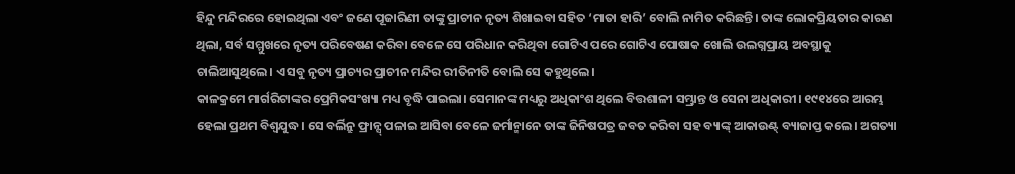ହିନ୍ଦୁ ମନ୍ଦିରରେ ହୋଇଥିଲା ଏବଂ ଜଣେ ପୂଜାରିଣୀ ତାଙ୍କୁ ପ୍ରାଚୀନ ନୃତ୍ୟ ଶିଖାଇବା ସହିତ ‘ମାତା ହାରି’ ବୋଲି ନାମିତ କରିଛନ୍ତି। ତାଙ୍କ ଲୋକପ୍ରିୟତାର କାରଣ ଥିଲା, ସର୍ବ ସମ୍ମୁଖରେ ନୃତ୍ୟ ପରିବେଷଣ କରିବା ବେଳେ ସେ ପରିଧାନ କରିଥିବା ଗୋଟିଏ ପରେ ଗୋଟିଏ ପୋଷାକ ଖୋଲି ଉଲଗ୍ନପ୍ରାୟ ଅବସ୍ଥାକୁ ଚାଲିଆସୁଥିଲେ। ଏ ସବୁ ନୃତ୍ୟ ପ୍ରାଚ୍ୟର ପ୍ରାଚୀନ ମନ୍ଦିର ରୀତିନୀତି ବୋଲି ସେ କହୁଥିଲେ।
କାଳକ୍ରମେ ମାର୍ଗରିଟାଙ୍କର ପ୍ରେମିକସଂଖ୍ୟା ମଧ୍ୟ ବୃଦ୍ଧି ପାଇଲା। ସେମାନଙ୍କ ମଧ୍ୟରୁ ଅଧିକାଂଶ ଥିଲେ ବିତ୍ତଶାଳୀ ସମ୍ଭ୍ରାନ୍ତ ଓ ସେନା ଅଧିକାରୀ। ୧୯୧୪ରେ ଆରମ୍ଭ ହେଲା ପ୍ରଥମ ବିଶ୍ବଯୁଦ୍ଧ। ସେ ବର୍ଲିନ୍ରୁ ଫ୍ରାନ୍ସ୍ ପଳାଇ ଆସିବା ବେଳେ ଜର୍ମାନ୍ମାନେ ତାଙ୍କ ଜିନିଷପତ୍ର ଜବତ କରିବା ସହ ବ୍ୟାଙ୍କ୍ ଆକାଉଣ୍ଟ୍ ବ୍ୟାଜାପ୍ତ କଲେ। ଅଗତ୍ୟା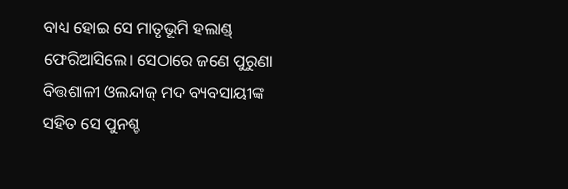ବାଧ୍ୟ ହୋଇ ସେ ମାତୃଭୂମି ହଲାଣ୍ଡ୍ ଫେରିଆସିଲେ। ସେଠାରେ ଜଣେ ପୁରୁଣା ବିତ୍ତଶାଳୀ ଓଲନ୍ଦାଜ୍ ମଦ ବ୍ୟବସାୟୀଙ୍କ ସହିତ ସେ ପୁନଶ୍ଚ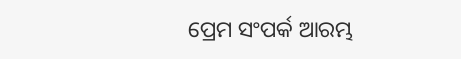ପ୍ରେମ ସଂପର୍କ ଆରମ୍ଭ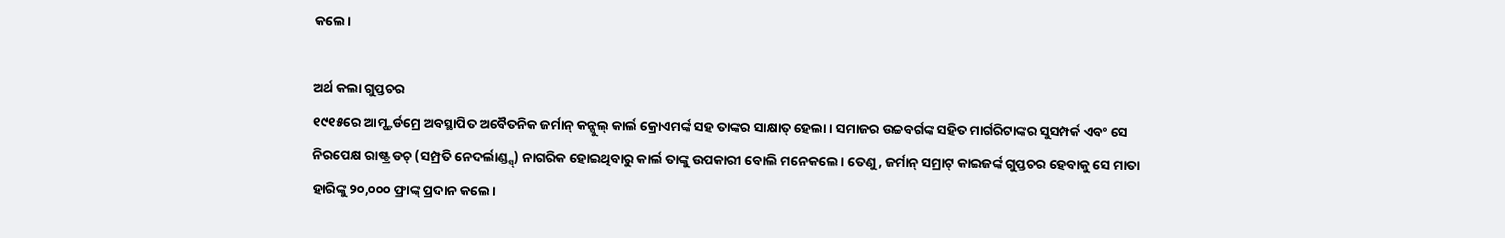କଲେ।

ଅର୍ଥ କଲା ଗୁପ୍ତଚର
୧୯୧୫ରେ ଆମ୍ଷ୍ଟର୍ଡମ୍ରେ ଅବସ୍ଥାପିତ ଅବୈତନିକ ଜର୍ମାନ୍ କନ୍ସୁଲ୍ କାର୍ଲ କ୍ରୋଏମର୍ଙ୍କ ସହ ତାଙ୍କର ସାକ୍ଷାତ୍ ହେଲା। ସମାଜର ଉଚ୍ଚବର୍ଗଙ୍କ ସହିତ ମାର୍ଗରିଟାଙ୍କର ସୁସମ୍ପର୍କ ଏବଂ ସେ ନିରପେକ୍ଷ ରାଷ୍ଟ୍ର ଡଚ୍ (ସମ୍ପ୍ରତି ନେଦର୍ଲାଣ୍ଡ୍ସ୍) ନାଗରିକ ହୋଇଥିବାରୁ କାର୍ଲ ତାଙ୍କୁ ଉପକାରୀ ବୋଲି ମନେକଲେ। ତେଣୁ, ଜର୍ମାନ୍ ସମ୍ରାଟ୍ କାଇଜର୍ଙ୍କ ଗୁପ୍ତଚର ହେବାକୁ ସେ ମାତା ହାରିଙ୍କୁ ୨୦,୦୦୦ ଫ୍ରାଙ୍କ୍ ପ୍ରଦାନ କଲେ।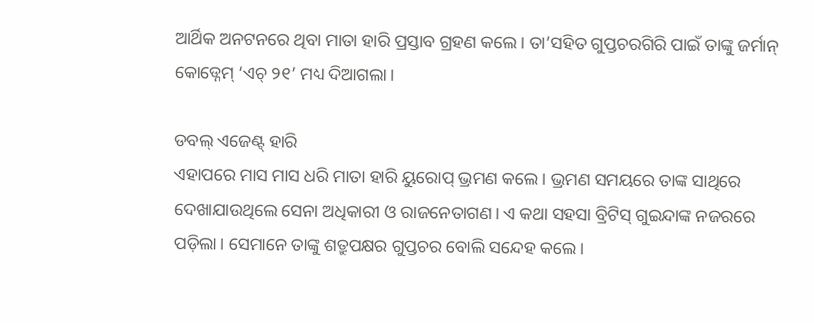ଆର୍ଥିକ ଅନଟନରେ ଥିବା ମାତା ହାରି ପ୍ରସ୍ତାବ ଗ୍ରହଣ କଲେ। ତା’ସହିତ ଗୁପ୍ତଚରଗିରି ପାଇଁ ତାଙ୍କୁ ଜର୍ମାନ୍ କୋଡ୍ନେମ୍ ‘ଏଚ୍ ୨୧’ ମଧ୍ୟ ଦିଆଗଲା।

ଡବଲ୍ ଏଜେଣ୍ଟ୍ ହାରି
ଏହାପରେ ମାସ ମାସ ଧରି ମାତା ହାରି ୟୁରୋପ୍ ଭ୍ରମଣ କଲେ। ଭ୍ରମଣ ସମୟରେ ତାଙ୍କ ସାଥିରେ ଦେଖାଯାଉଥିଲେ ସେନା ଅଧିକାରୀ ଓ ରାଜନେତାଗଣ। ଏ କଥା ସହସା ବ୍ରିଟିସ୍ ଗୁଇନ୍ଦାଙ୍କ ନଜରରେ ପଡ଼ିଲା। ସେମାନେ ତାଙ୍କୁ ଶତ୍ରୁପକ୍ଷର ଗୁପ୍ତଚର ବୋଲି ସନ୍ଦେହ କଲେ।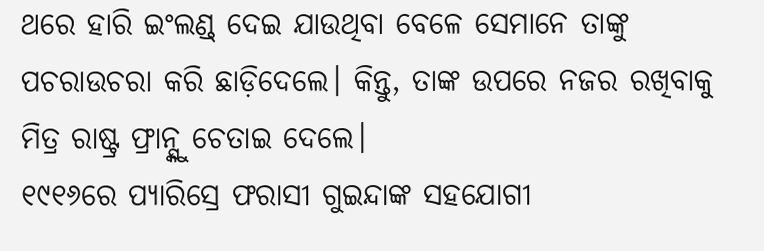ଥରେ ହାରି ଇଂଲଣ୍ଡ୍ ଦେଇ ଯାଉଥିବା ବେଳେ ସେମାନେ ତାଙ୍କୁ ପଚରାଉଚରା କରି ଛାଡ଼ିଦେଲେ। କିନ୍ତୁ, ତାଙ୍କ ଉପରେ ନଜର ରଖିବାକୁ ମିତ୍ର ରାଷ୍ଟ୍ର ଫ୍ରାନ୍ସ୍କୁ ଚେତାଇ ଦେଲେ।
୧୯୧୬ରେ ପ୍ୟାରିସ୍ରେ ଫରାସୀ ଗୁଇନ୍ଦାଙ୍କ ସହଯୋଗୀ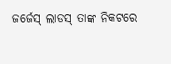ଜର୍ଜେସ୍ ଲାଡସ୍ ତାଙ୍କ ନିକଟରେ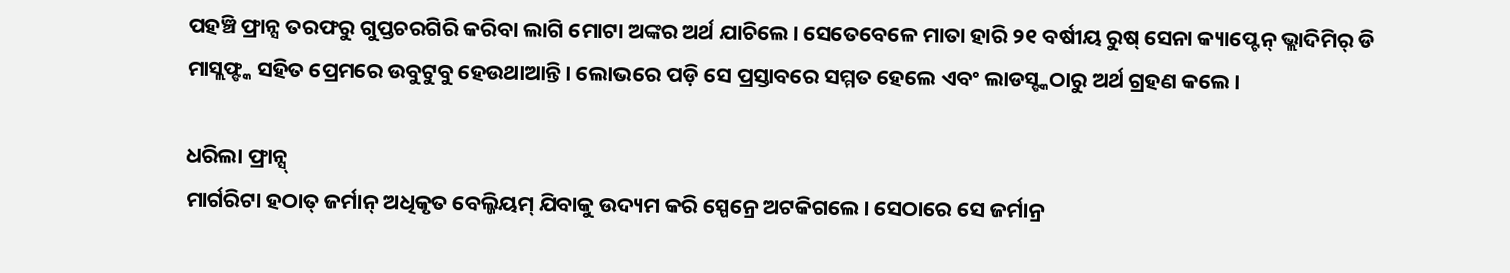ପହଞ୍ଚି ଫ୍ରାନ୍ସ ତରଫରୁ ଗୁପ୍ତଚରଗିରି କରିବା ଲାଗି ମୋଟା ଅଙ୍କର ଅର୍ଥ ଯାଚିଲେ। ସେତେବେଳେ ମାତା ହାରି ୨୧ ବର୍ଷୀୟ ରୁଷ୍ ସେନା କ୍ୟାପ୍ଟେନ୍ ଭ୍ଲାଦିମିର୍ ଡି ମାସ୍ଲଫ୍ଙ୍କ ସହିତ ପ୍ରେମରେ ଉବୁଟୁବୁ ହେଉଥାଆନ୍ତି। ଲୋଭରେ ପଡ଼ି ସେ ପ୍ରସ୍ତାବରେ ସମ୍ମତ ହେଲେ ଏବଂ ଲାଡସ୍ଙ୍କଠାରୁ ଅର୍ଥ ଗ୍ରହଣ କଲେ।

ଧରିଲା ଫ୍ରାନ୍ସ୍
ମାର୍ଗରିଟା ହଠାତ୍ ଜର୍ମାନ୍ ଅଧିକୃତ ବେଲ୍ଜିୟମ୍ ଯିବାକୁ ଉଦ୍ୟମ କରି ସ୍ପେନ୍ରେ ଅଟକିଗଲେ। ସେଠାରେ ସେ ଜର୍ମାନ୍ର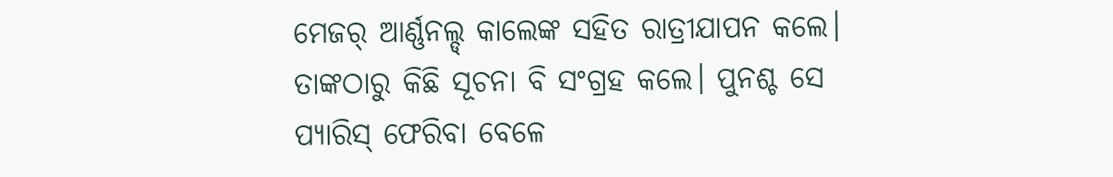ମେଜର୍ ଆର୍ଣ୍ଣନଲ୍ଡ୍ କାଲେଙ୍କ ସହିତ ରାତ୍ରୀଯାପନ କଲେ। ତାଙ୍କଠାରୁ କିଛି ସୂଚନା ବି ସଂଗ୍ରହ କଲେ। ପୁନଶ୍ଚ ସେ ପ୍ୟାରିସ୍ ଫେରିବା ବେଳେ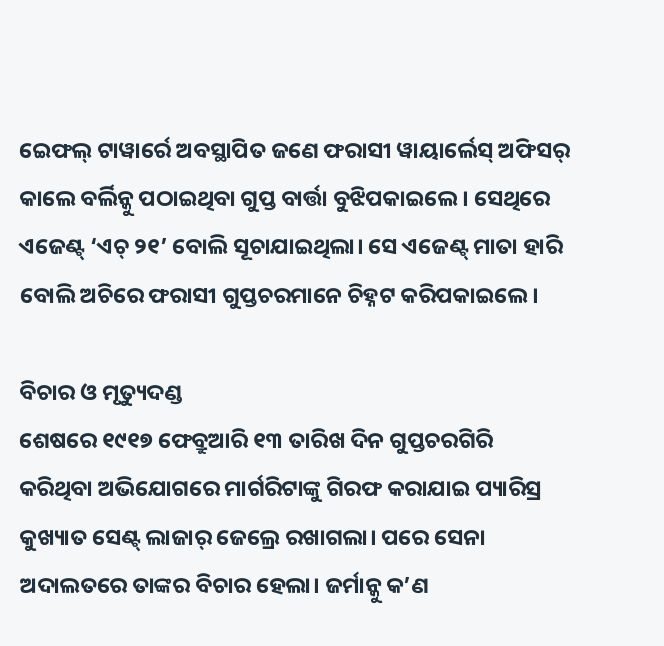ଇେଫଲ୍ ଟାୱାର୍ରେ ଅବସ୍ଥାପିତ ଜଣେ ଫରାସୀ ୱାୟାର୍ଲେସ୍ ଅଫିସର୍ କାଲେ ବର୍ଲିନ୍କୁ ପଠାଇଥିବା ଗୁପ୍ତ ବାର୍ତ୍ତା ବୁଝିପକାଇଲେ। ସେଥିରେ ଏଜେଣ୍ଟ୍ ‘ଏଚ୍ ୨୧’ ବୋଲି ସୂଚାଯାଇଥିଲା। ସେ ଏଜେଣ୍ଟ୍ ମାତା ହାରି ବୋଲି ଅଚିରେ ଫରାସୀ ଗୁପ୍ତଚରମାନେ ଚିହ୍ନଟ କରିପକାଇଲେ।

ବିଚାର ଓ ମୃତ୍ୟୁଦଣ୍ଡ
ଶେଷରେ ୧୯୧୭ ଫେବ୍ରୁଆରି ୧୩ ତାରିଖ ଦିନ ଗୁପ୍ତଚରଗିରି କରିଥିବା ଅଭିଯୋଗରେ ମାର୍ଗରିଟାଙ୍କୁ ଗିରଫ କରାଯାଇ ପ୍ୟାରିସ୍ର କୁଖ୍ୟାତ ସେଣ୍ଟ୍ ଲାଜାର୍ ଜେଲ୍ରେ ରଖାଗଲା। ପରେ ସେନା ଅଦାଲତରେ ତାଙ୍କର ବିଚାର ହେଲା। ଜର୍ମାନ୍କୁ କ’ଣ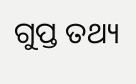ଗୁପ୍ତ ତଥ୍ୟ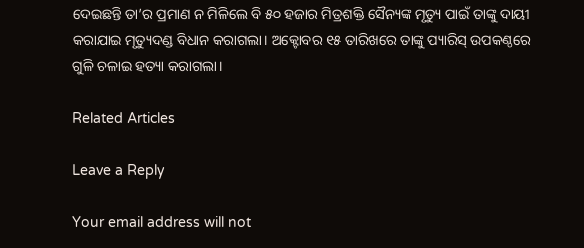ଦେଇଛନ୍ତି ତା’ର ପ୍ରମାଣ ନ ମିଳିଲେ ବି ୫୦ ହଜାର ମିତ୍ରଶକ୍ତି ସୈନ୍ୟଙ୍କ ମୃତ୍ୟୁ ପାଇଁ ତାଙ୍କୁ ଦାୟୀ କରାଯାଇ ମୃତ୍ୟୁଦଣ୍ଡ ବିଧାନ କରାଗଲା। ଅକ୍ଟୋବର ୧୫ ତାରିଖରେ ତାଙ୍କୁ ପ୍ୟାରିସ୍ ଉପକଣ୍ଠରେ ଗୁଳି ଚଳାଇ ହତ୍ୟା କରାଗଲା।

Related Articles

Leave a Reply

Your email address will not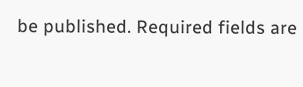be published. Required fields are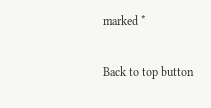marked *

Back to top button